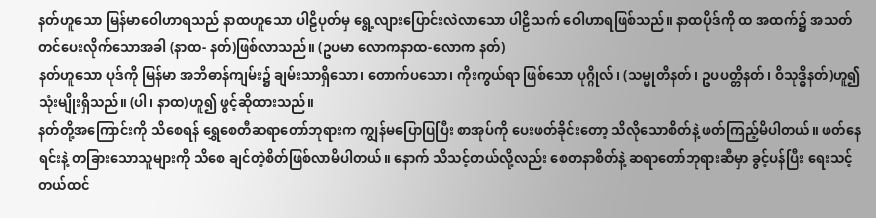နတ်ဟူသော မြန်မာဝေါဟာရသည် နာထဟူသော ပါဠိပုတ်မှ ရွေ့လျားပြောင်းလဲလာသော ပါဠိသက် ဝေါဟာရဖြစ်သည်။ နာထပိုဒ်ကို ထ အထက်၌ အသတ်တင်ပေးလိုက်သောအခါ (နာထ- နတ်)ဖြစ်လာသည်။ (ဥပမာ လောကနာထ-လောက နတ်)
နတ်ဟူသော ပုဒ်ကို မြန်မာ အဘိဓာန်ကျမ်း၌ ချမ်းသာရှိသော၊ တောက်ပသော၊ ကိုးကွယ်ရာ ဖြစ်သော ပုဂ္ဂိုလ်၊ (သမ္မုတိနတ်၊ ဥပပတ္တိနတ်၊ ဝိသုဒ္ဓိနတ်)ဟူ၍ သုံးမျိုးရှိသည်။ (ပါ၊ နာထ)ဟူ၍ ဖွင့်ဆိုထားသည်။
နတ်တို့အကြောင်းကို သိစေရန် ရွှေစေတီဆရာတော်ဘုရားက ကျွန်မပြောပြပြီး စာအုပ်ကို ပေးဖတ်ခိုင်းတော့ သိလိုသောစိတ်နဲ့ ဖတ်ကြည့်မိပါတယ်။ ဖတ်နေရင်းနဲ့ တခြားသောသူများကို သိစေ ချင်တဲ့စိတ်ဖြစ်လာမိပါတယ်။ နောက် သိသင့်တယ်လို့လည်း စေတနာစိတ်နဲ့ ဆရာတော်ဘုရားဆီမှာ ခွင့်ပန်ပြီး ရေးသင့်တယ်ထင်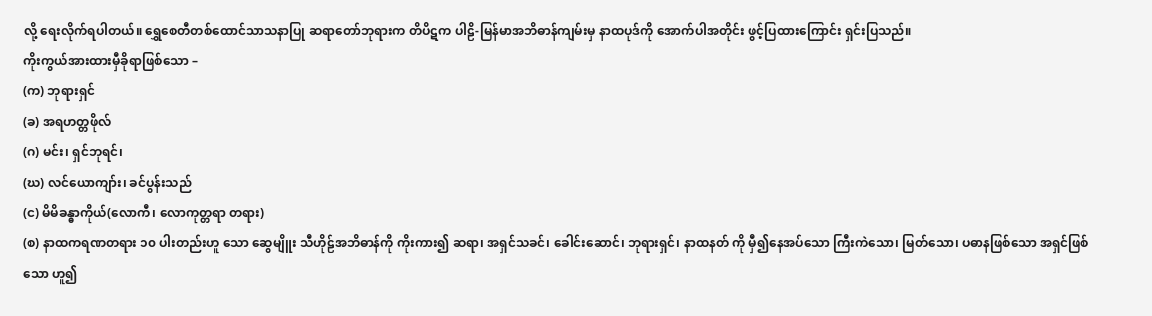လို့ ရေးလိုက်ရပါတယ်။ ရွှေစေတီတစ်ထောင်သာသနာပြု ဆရာတော်ဘုရားက တိပိဋက ပါဠိ-မြန်မာအဘိဓာန်ကျမ်းမှ နာထပုဒ်ကို အောက်ပါအတိုင်း ဖွင့်ပြထားကြောင်း ရှင်းပြသည်။
ကိုးကွယ်အားထားမှီခိုရာဖြစ်သော –
(က) ဘုရားရှင်
(ခ) အရဟတ္တဖိုလ်
(ဂ) မင်း၊ ရှင်ဘုရင်၊
(ဃ) လင်ယောကျာ်း၊ ခင်ပွန်းသည်
(င) မိမိခန္ဓာကိုယ်(လောကီ၊ လောကုတ္တရာ တရား)
(စ) နာထကရဏတရား ၁၀ ပါးတည်းဟူ သော ဆွေမျိူး သီဟိုဠ်အဘိဓာန်ကို ကိုးကား၍ ဆရာ၊ အရှင်သခင်၊ ခေါင်းဆောင်၊ ဘုရားရှင်၊ နာထနတ် ကို မှီ၍နေအပ်သော ကြီးကဲသော၊ မြတ်သော၊ ပဓာနဖြစ်သော အရှင်ဖြစ်သော ဟူ၍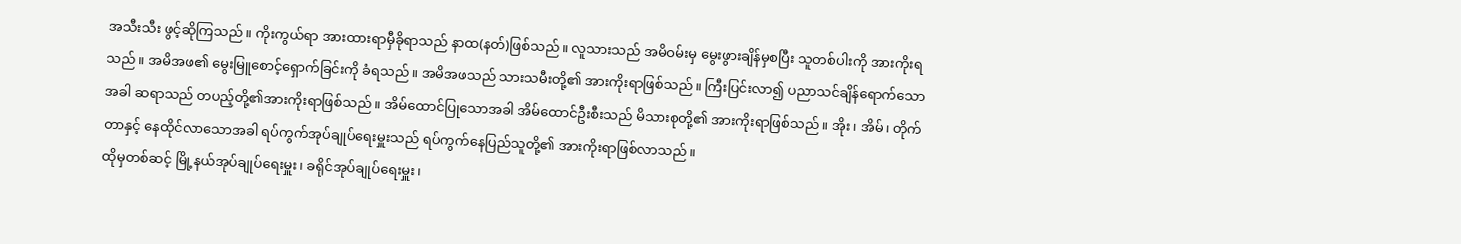အသီးသီး ဖွင့်ဆိုကြသည်။ ကိုးကွယ်ရာ အားထားရာမှီခိုရာသည် နာထ(နတ်)ဖြစ်သည်။ လူသားသည် အမိဝမ်းမှ မွေးဖွားချိန်မှစပြီး သူတစ်ပါးကို အားကိုးရသည်။ အမိအဖ၏ မွေးမြူစောင့်ရှောက်ခြင်းကို ခံရသည်။ အမိအဖသည် သားသမီးတို့၏ အားကိုးရာဖြစ်သည်။ ကြီးပြင်းလာ၍ ပညာသင်ချိန်ရောက်သောအခါ ဆရာသည် တပည့်တို့၏အားကိုးရာဖြစ်သည်။ အိမ်ထောင်ပြုသောအခါ အိမ်ထောင်ဦးစီးသည် မိသားစုတို့၏ အားကိုးရာဖြစ်သည်။ အိုး၊ အိမ်၊ တိုက်တာနှင့် နေထိုင်လာသောအခါ ရပ်ကွက်အုပ်ချုပ်ရေးမှူးသည် ရပ်ကွက်နေပြည်သူတို့၏ အားကိုးရာဖြစ်လာသည်။
ထိုမှတစ်ဆင့် မြို့နယ်အုပ်ချုပ်ရေးမှူး၊ ခရိုင်အုပ်ချုပ်ရေးမှူး၊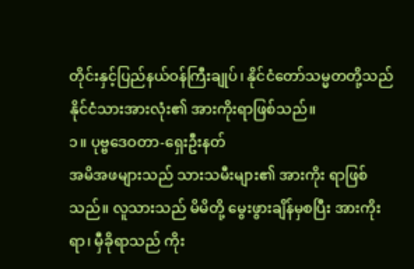တိုင်းနှင့်ပြည်နယ်ဝန်ကြီးချုပ်၊ နိုင်ငံတော်သမ္မတတို့သည် နိုင်ငံသားအားလုံး၏ အားကိုးရာဖြစ်သည်။
၁။ ပုဗ္ဗဒေဝတာ-ရှေးဦးနတ်
အမိအဖများသည် သားသမီးများ၏ အားကိုး ရာဖြစ်သည်။ လူသားသည် မိမိတို့ မွေးဖွားချိန်မှစပြီး အားကိုးရာ၊ မှီခိုရာသည် ကိုး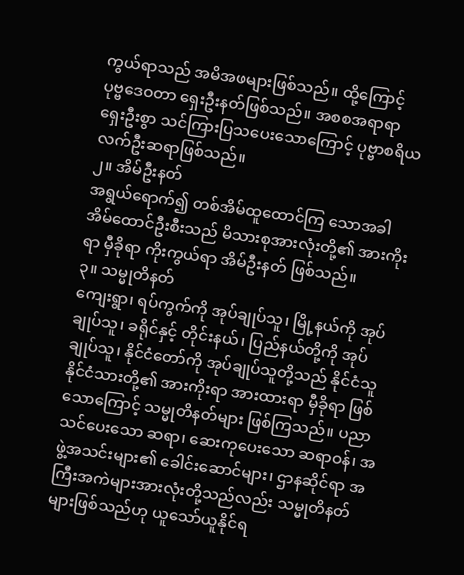ကွယ်ရာသည် အမိအဖများဖြစ်သည်။ ထို့ကြောင့် ပုဗ္ဗဒေဝတာ ရှေးဦးနတ်ဖြစ်သည်။ အစစအရာရာ ရှေးဦးစွာ သင်ကြားပြသပေးသောကြောင့် ပုဗ္ဗာစရိယ လက်ဦးဆရာဖြစ်သည်။
၂။ အိမ်ဦးနတ်
အရွယ်ရောက်၍ တစ်အိမ်ထူထောင်ကြ သောအခါ အိမ်ထောင်ဦးစီးသည် မိသားစုအားလုံးတို့၏ အားကိုးရာ မှီခိုရာ ကိုးကွယ်ရာ အိမ်ဦးနတ် ဖြစ်သည်။
၃။ သမ္မုတိနတ်
ကျေးရွာ၊ ရပ်ကွက်ကို အုပ်ချုပ်သူ၊ မြို့နယ်ကို အုပ်ချုပ်သူ၊ ခရိုင်နှင့် တိုင်းနယ်၊ ပြည်နယ်တို့ကို အုပ်ချုပ်သူ၊ နိုင်ငံတော်ကို အုပ်ချုပ်သူတို့သည် နိုင်ငံသူနိုင်ငံသားတို့၏ အားကိုးရာ အားထားရာ မှီခိုရာ ဖြစ်သောကြောင့် သမ္မုတိနတ်များ ဖြစ်ကြသည်။ ပညာသင်ပေးသော ဆရာ၊ ဆေးကုပေးသော ဆရာဝန်၊ အဖွဲ့အသင်းများ၏ ခေါင်းဆောင်များ၊ ဌာနဆိုင်ရာ အကြီးအကဲများအားလုံးတို့သည်လည်း သမ္မုတိနတ်များဖြစ်သည်ဟု ယူသော်ယူနိုင်ရ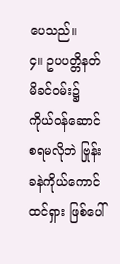ပေသည်။
၄။ ဥပပတ္တိနတ်
မိခင်ဝမ်း၌ ကိုယ်ဝန်ဆောင်စရမလိုဘဲ ဗြုန်းခနဲကိုယ်ကောင်ထင်ရှား ဖြစ်ပေါ်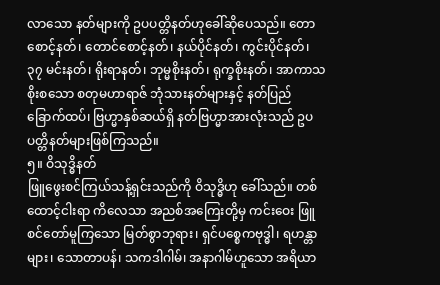လာသော နတ်များကို ဥပပတ္တိနတ်ဟုခေါ်ဆိုပေသည်။ တောစောင့်နတ်၊ တောင်စောင့်နတ်၊ နယ်ပိုင်နတ်၊ ကွင်းပိုင်နတ်၊ ၃၇ မင်းနတ်၊ ရိုးရာနတ်၊ ဘုမ္မစိုးနတ်၊ ရုက္ခစိုးနတ်၊ အာကာသစိုးစသော စတုမဟာရာဇ် ဘုံသားနတ်များနှင့် နတ်ပြည်ခြောက်ထပ်၊ ဗြဟ္မာနှစ်ဆယ်ရှိ နတ်ဗြဟ္မာအားလုံးသည် ဥပပတ္တိနတ်များဖြစ်ကြသည်။
၅။ ဝိသုဒ္ဓိနတ်
ဖြူဖွေးစင်ကြယ်သန့်ရှင်းသည်ကို ဝိသုဒ္ဓိဟု ခေါ်သည်။ တစ်ထောင့်ငါးရာ ကိလေသာ အညစ်အကြေးတို့မှ ကင်းဝေး ဖြူစင်တော်မူကြသော မြတ်စွာဘုရား၊ ရှင်ပစ္စေကဗုဒ္ဓါ၊ ရဟန္တာများ၊ သောတာပန်၊ သကဒါဂါမ်၊ အနာဂါမ်ဟူသော အရိယာ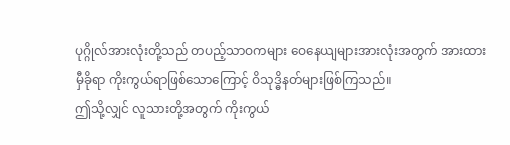ပုဂ္ဂိုလ်အားလုံးတို့သည် တပည့်သာဝကများ ဝေနေယျများအားလုံးအတွက် အားထားမှီခိုရာ ကိုးကွယ်ရာဖြစ်သောကြောင့် ဝိသုဒ္ဓိနတ်များဖြစ်ကြသည်။
ဤသို့လျှင် လူသားတို့အတွက် ကိုးကွယ်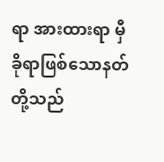ရာ အားထားရာ မှီခိုရာဖြစ်သောနတ်တို့သည်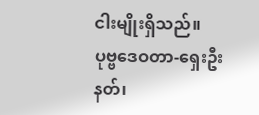ငါးမျိုးရှိသည်။
ပုဗ္ဗဒေဝတာ-ရှေးဦးနတ်၊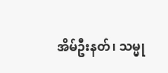အိမ်ဦးနတ်၊ သမ္မု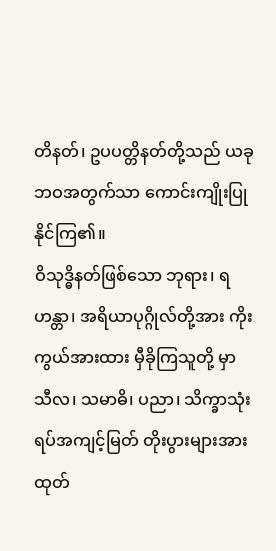တိနတ်၊ ဥပပတ္တိနတ်တို့သည် ယခုဘဝအတွက်သာ ကောင်းကျိုးပြုနိုင်ကြ၏။
ဝိသုဒ္ဓိနတ်ဖြစ်သော ဘုရား၊ ရဟန္တာ၊ အရိယာပုဂ္ဂိုလ်တို့အား ကိုးကွယ်အားထား မှီခိုကြသူတို့ မှာ သီလ၊ သမာဓိ၊ ပညာ၊ သိက္ခာသုံးရပ်အကျင့်မြတ် တိုးပွားများအားထုတ်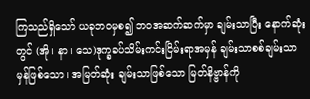ကြသည်ရှိသော် ယခုဘဝမှစ၍ ဘဝအဆက်ဆက်မှာ ချမ်းသာပြီး နောက်ဆုံးတွင် (အို၊ နာ၊ သေ)ဒုက္ခခပ်သိမ်းကင်းငြိမ်းရာအမှန် ချမ်းသာစစ်ချမ်းသာမှန်ဖြစ်သော၊ အမြတ်ဆုံး ချမ်းသာဖြစ်သော မြတ်နိဗ္ဗာန်ကို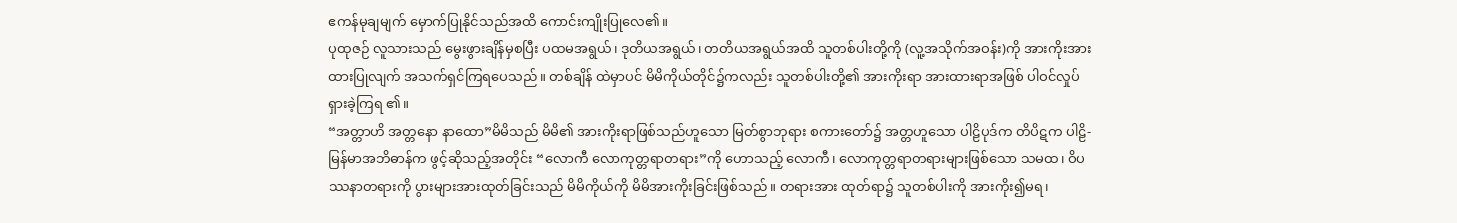ဧကန်မုချမျက် မှောက်ပြုနိုင်သည်အထိ ကောင်းကျိုးပြုလေ၏။
ပုထုဇဉ် လူသားသည် မွေးဖွားချိန်မှစပြီး ပထမအရွယ်၊ ဒုတိယအရွယ်၊ တတိယအရွယ်အထိ သူတစ်ပါးတို့ကို (လူ့အသိုက်အဝန်း)ကို အားကိုးအား ထားပြုလျက် အသက်ရှင်ကြရပေသည်။ တစ်ချိန် ထဲမှာပင် မိမိကိုယ်တိုင်၌ကလည်း သူတစ်ပါးတို့၏ အားကိုးရာ အားထားရာအဖြစ် ပါဝင်လှုပ်ရှားခဲ့ကြရ ၏။
“အတ္တာဟိ အတ္တနော နာထော”မိမိသည် မိမိ၏ အားကိုးရာဖြစ်သည်ဟူသော မြတ်စွာဘုရား စကားတော်၌ အတ္တဟူသော ပါဠိပုဒ်က တိပိဋက ပါဠိ-မြန်မာအဘိဓာန်က ဖွင့်ဆိုသည့်အတိုင်း “လောကီ လောကုတ္တရာတရား”ကို ဟောသည့် လောကီ၊ လောကုတ္တရာတရားများဖြစ်သော သမထ၊ ဝိပဿနာတရားကို ပွားများအားထုတ်ခြင်းသည် မိမိကိုယ်ကို မိမိအားကိုးခြင်းဖြစ်သည်။ တရားအား ထုတ်ရာ၌ သူတစ်ပါးကို အားကိုး၍မရ၊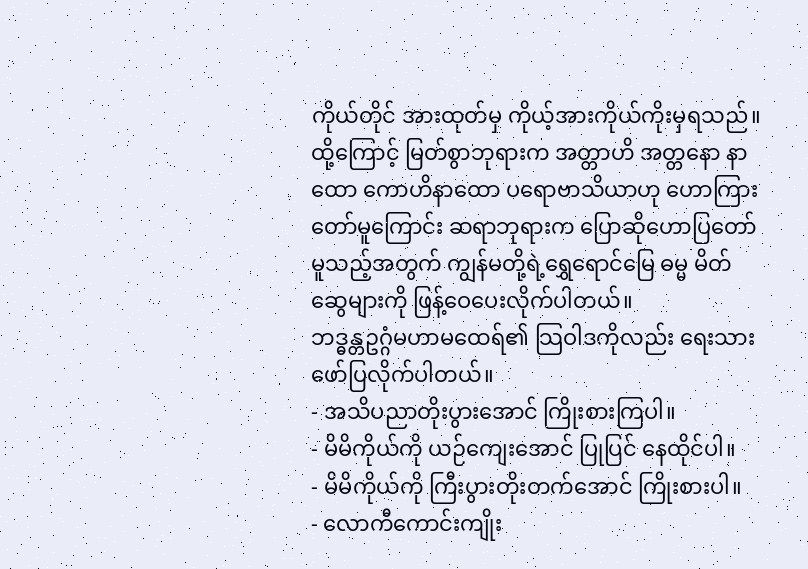ကိုယ်တိုင် အားထုတ်မှ ကိုယ့်အားကိုယ်ကိုးမှရသည်။ ထို့ကြောင့် မြတ်စွာဘုရားက အတ္တာဟိ အတ္တနော နာထော ကောဟိနာထော ပရောဗာသိယာဟု ဟောကြား တော်မူကြောင်း ဆရာဘုရားက ပြောဆိုဟောပြတော် မူသည့်အတွက် ကျွန်မတို့ရဲ့ရွှေရောင်မြေ ဓမ္မ မိတ်ဆွေများကို ဖြန့်ဝေပေးလိုက်ပါတယ်။
ဘဒ္ဓန္တဥဂ္ဂံမဟာမထေရ်၏ သြဝါဒကိုလည်း ရေးသားဖော်ပြလိုက်ပါတယ်။
- အသိပညာတိုးပွားအောင် ကြိုးစားကြပါ။
- မိမိကိုယ်ကို ယဉ်ကျေးအောင် ပြုပြင် နေထိုင်ပါ။
- မိမိကိုယ်ကို ကြီးပွားတိုးတက်အောင် ကြိုးစားပါ။
- လောကီကောင်းကျိုး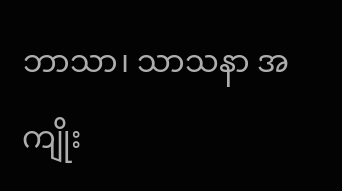ဘာသာ၊ သာသနာ အကျိုး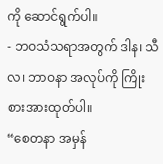ကို ဆောင်ရွက်ပါ။
- ဘဝသံသရာအတွက် ဒါန၊ သီလ၊ ဘာဝနာ အလုပ်ကို ကြိုးစားအားထုတ်ပါ။
“စေတနာ အမှန်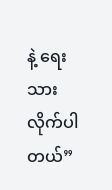နဲ့ ရေးသားလိုက်ပါတယ်”